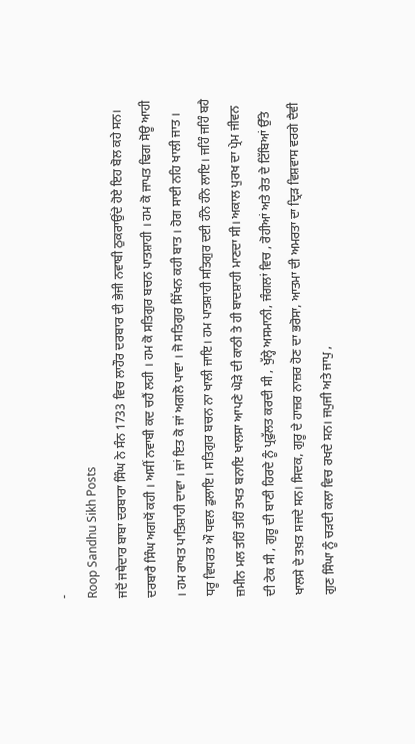-
Roop Sandhu Sikh Posts
ਜਦੋਂ ਜਥੇਦਾਰ ਬਾਬਾ ਦਰਬਾਰਾ ਸਿੰਘ ਨੇ ਸੰਨ 1733 ਵਿਚ ਲਾਹੌਰ ਦਰਬਾਰ ਦੀ ਭੇਜੀ ਨਵਾਬੀ ਠੁਕਰਾਉਂਦੇ ਹੋਏ ਇਹ ਬੋਲ ਕਹੇ ਸਨ। ਦਰਬਾਰੈ ਸਿੰਘ ਅਗਯੋਂ ਕਹੀ । ਅਸੀਂ ਨਵਾਬੀ ਕਦ ਚਹੈਂ ਲਹੀ । ਹਮ ਕੋ ਸਤਿਗੁਰ ਬਚਨ ਪਾਤਸ਼ਾਹੀ । ਹਮ ਕੋ ਜਾਪਤ ਢਿਗ ਸੋਊ ਆਹੀ । ਹਮ ਰਾਖਤ ਪਾਤਿਸ਼ਾਹੀ ਦਾਵਾ । ਜਾਂ ਇਤ ਕੋ ਜਾਂ ਅਗਲੋ ਪਾਵਾ । ਜੋ ਸਤਿਗੁਰ ਸਿੱਖਨ ਕਹੀ ਬਾਤ । ਹੋਗ ਸਾਈ ਨਹਿ ਖਾਲੀ ਜਾਤ । ਧਰੂ ਵਿਧਰਤ ਔ ਧਵਲ ਡੁਲਾਇ। ਸਤਿਗੁਰ ਬਚਨ ਨਾ ਖਾਲੀ ਜਾਇ। ਹਮ ਪਾਤਸ਼ਾਹੀ ਸਤਿਗੁਰ ਦਈ ਹੰਨੇ ਹੰਨੇ ਲਾਇ। ਜਹਿੰ ਜਹਿੰ ਬਹੈ ਜ਼ਮੀਨ ਮਲ ਤਹਿੰ ਤਹਿੰ ਤਖਤ ਬਨਾਇ ਖਾਲਸਾ ਆਪਣੇ ਘੋੜੇ ਦੀ ਕਾਠੀ ਤੇ ਹੀ ਬਾਦਸ਼ਾਹੀ ਮਾਣਦਾ ਸੀ। ਅਕਾਲ ਪੁਰਖ ਦਾ ਪ੍ਰੇਮ ਜੀਵਨ ਦੀ ਟੇਕ ਸੀ , ਗੁਰੂ ਦੀ ਬਾਣੀ ਹਿਰਦੇ ਨੂੰ ਪ੍ਰਫੁੱਲਤ ਕਰਦੀ ਸੀ , ਖੁੱਲ੍ਹੇ ਅਸਮਾਨੀ, ਜੰਗਲਾਂ ਵਿਚ , ਰੋਹੀਆਂ ਅਤੇ ਰੇਤ ਦੇ ਟਿੱਬਿਆਂ ਉੱਤੇ ਖਾਲਸੇ ਦੇ ਤਖ਼ਤ ਸਜਦੇ ਸਨ। ਸਿਦਕ, ਗੁਰੂ ਦੇ ਹਾਜ਼ਰ ਨਾਜ਼ਰ ਹੋਣ ਦਾ ਭਰੋਸਾ, ਆਤਮਾ ਦੀ ਅਮਰਤਾ ਦਾ ਦ੍ਰਿੜ ਵਿਸ਼ਵਾਸ ਵਰਗੇ ਦੈਵੀ ਗੁਣ ਸਿੰਘਾ ਨੂੰ ਚੜਦੀ ਕਲਾ ਵਿਚ ਰਖਦੇ ਸਨ। ਜਪੁਜੀ ਅਤੇ ਜਾਪੁ ,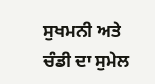ਸੁਖਮਨੀ ਅਤੇ ਚੰਡੀ ਦਾ ਸੁਮੇਲ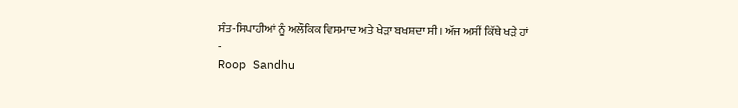ਸੰਤ-ਸਿਪਾਹੀਆਂ ਨੂੰ ਅਲੌਕਿਕ ਵਿਸਮਾਦ ਅਤੇ ਖੇੜਾ ਬਖਸ਼ਦਾ ਸੀ। ਅੱਜ ਅਸੀਂ ਕਿੱਥੇ ਖੜੇ ਹਾਂ
-
Roop Sandhu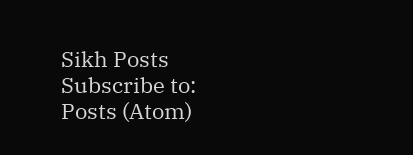Sikh Posts
Subscribe to:
Posts (Atom)